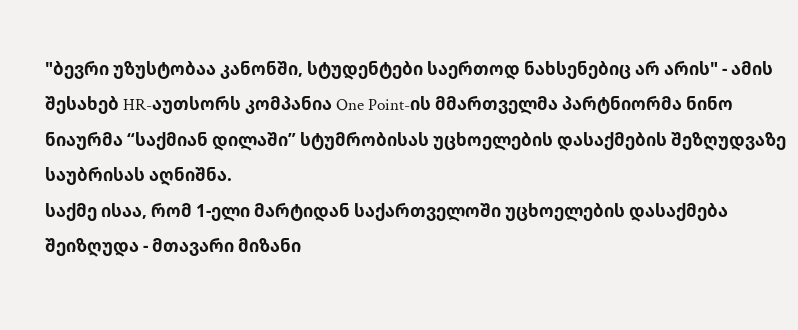"ბევრი უზუსტობაა კანონში, სტუდენტები საერთოდ ნახსენებიც არ არის" - ამის შესახებ HR-აუთსორს კომპანია One Point-ის მმართველმა პარტნიორმა ნინო ნიაურმა “საქმიან დილაში” სტუმრობისას უცხოელების დასაქმების შეზღუდვაზე საუბრისას აღნიშნა.
საქმე ისაა, რომ 1-ელი მარტიდან საქართველოში უცხოელების დასაქმება შეიზღუდა - მთავარი მიზანი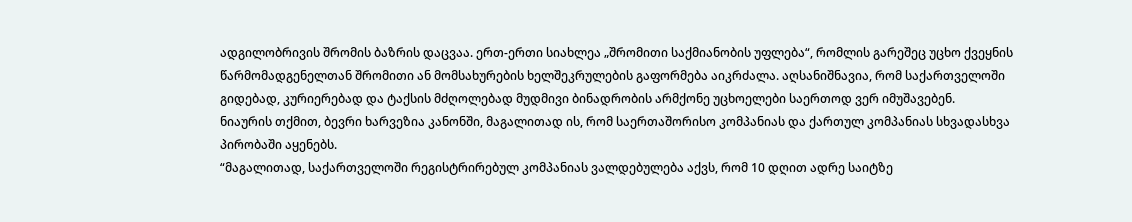ადგილობრივის შრომის ბაზრის დაცვაა. ერთ-ერთი სიახლეა „შრომითი საქმიანობის უფლება“, რომლის გარეშეც უცხო ქვეყნის წარმომადგენელთან შრომითი ან მომსახურების ხელშეკრულების გაფორმება აიკრძალა. აღსანიშნავია, რომ საქართველოში გიდებად, კურიერებად და ტაქსის მძღოლებად მუდმივი ბინადრობის არმქონე უცხოელები საერთოდ ვერ იმუშავებენ.
ნიაურის თქმით, ბევრი ხარვეზია კანონში, მაგალითად ის, რომ საერთაშორისო კომპანიას და ქართულ კომპანიას სხვადასხვა პირობაში აყენებს.
“მაგალითად, საქართველოში რეგისტრირებულ კომპანიას ვალდებულება აქვს, რომ 10 დღით ადრე საიტზე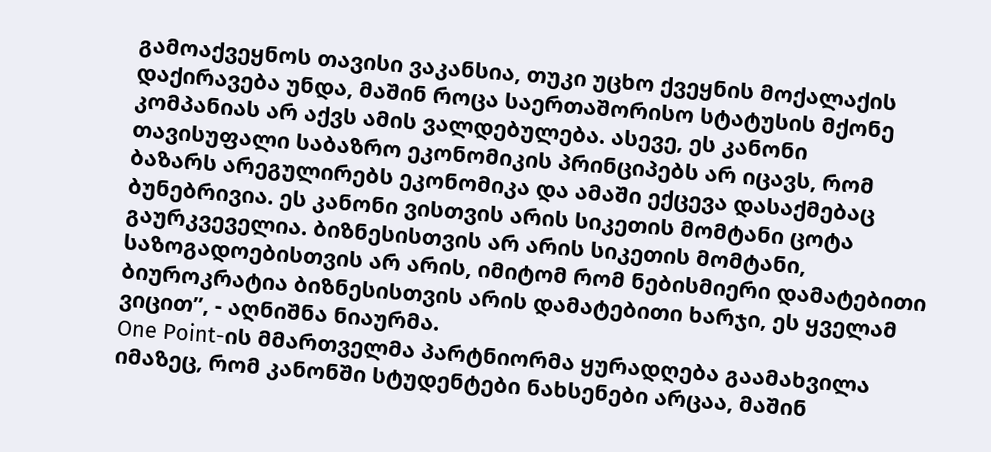გამოაქვეყნოს თავისი ვაკანსია, თუკი უცხო ქვეყნის მოქალაქის დაქირავება უნდა, მაშინ როცა საერთაშორისო სტატუსის მქონე კომპანიას არ აქვს ამის ვალდებულება. ასევე, ეს კანონი თავისუფალი საბაზრო ეკონომიკის პრინციპებს არ იცავს, რომ ბაზარს არეგულირებს ეკონომიკა და ამაში ექცევა დასაქმებაც ბუნებრივია. ეს კანონი ვისთვის არის სიკეთის მომტანი ცოტა გაურკვეველია. ბიზნესისთვის არ არის სიკეთის მომტანი, საზოგადოებისთვის არ არის, იმიტომ რომ ნებისმიერი დამატებითი ბიუროკრატია ბიზნესისთვის არის დამატებითი ხარჯი, ეს ყველამ ვიცით”, - აღნიშნა ნიაურმა.
One Point-ის მმართველმა პარტნიორმა ყურადღება გაამახვილა იმაზეც, რომ კანონში სტუდენტები ნახსენები არცაა, მაშინ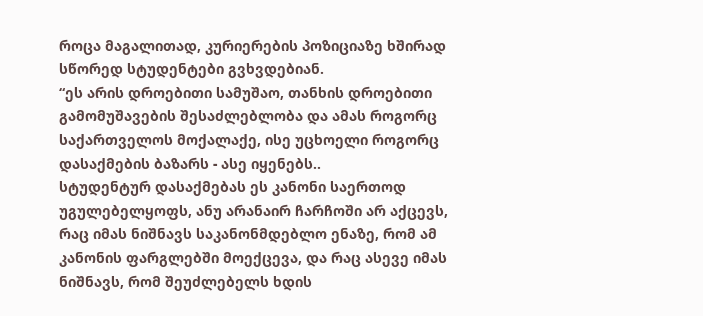როცა მაგალითად, კურიერების პოზიციაზე ხშირად სწორედ სტუდენტები გვხვდებიან.
“ეს არის დროებითი სამუშაო, თანხის დროებითი გამომუშავების შესაძლებლობა და ამას როგორც საქართველოს მოქალაქე, ისე უცხოელი როგორც დასაქმების ბაზარს - ასე იყენებს..
სტუდენტურ დასაქმებას ეს კანონი საერთოდ უგულებელყოფს, ანუ არანაირ ჩარჩოში არ აქცევს, რაც იმას ნიშნავს საკანონმდებლო ენაზე, რომ ამ კანონის ფარგლებში მოექცევა, და რაც ასევე იმას ნიშნავს, რომ შეუძლებელს ხდის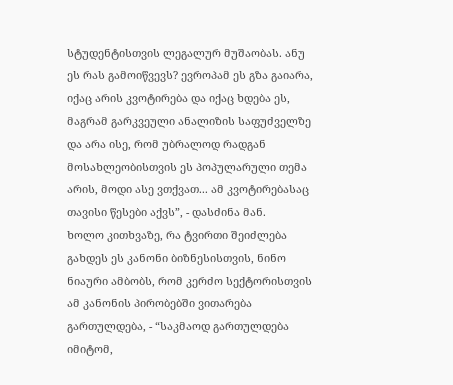სტუდენტისთვის ლეგალურ მუშაობას. ანუ ეს რას გამოიწვევს? ევროპამ ეს გზა გაიარა, იქაც არის კვოტირება და იქაც ხდება ეს, მაგრამ გარკვეული ანალიზის საფუძველზე და არა ისე, რომ უბრალოდ რადგან მოსახლეობისთვის ეს პოპულარული თემა არის, მოდი ასე ვთქვათ... ამ კვოტირებასაც თავისი წესები აქვს”, - დასძინა მან.
ხოლო კითხვაზე, რა ტვირთი შეიძლება გახდეს ეს კანონი ბიზნესისთვის, ნინო ნიაური ამბობს, რომ კერძო სექტორისთვის ამ კანონის პირობებში ვითარება გართულდება, - “საკმაოდ გართულდება იმიტომ,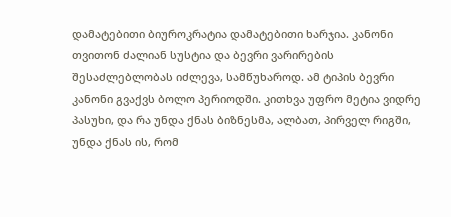დამატებითი ბიუროკრატია დამატებითი ხარჯია. კანონი თვითონ ძალიან სუსტია და ბევრი ვარირების შესაძლებლობას იძლევა, სამწუხაროდ. ამ ტიპის ბევრი კანონი გვაქვს ბოლო პერიოდში. კითხვა უფრო მეტია ვიდრე პასუხი, და რა უნდა ქნას ბიზნესმა, ალბათ, პირველ რიგში, უნდა ქნას ის, რომ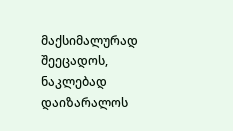მაქსიმალურად შეეცადოს, ნაკლებად დაიზარალოს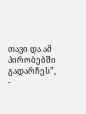თავი და ამ პირობებში გადარჩეს”, -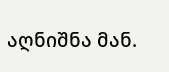აღნიშნა მან.